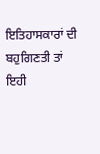ਇਤਿਹਾਸਕਾਰਾਂ ਦੀ ਬਹੁਗਿਣਤੀ ਤਾਂ ਇਹੀ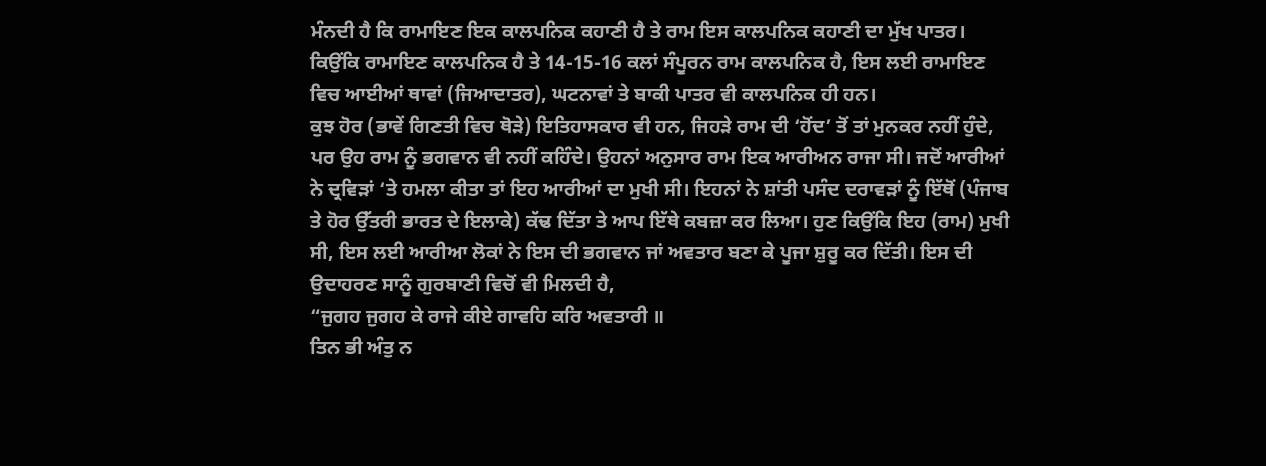ਮੰਨਦੀ ਹੈ ਕਿ ਰਾਮਾਇਣ ਇਕ ਕਾਲਪਨਿਕ ਕਹਾਣੀ ਹੈ ਤੇ ਰਾਮ ਇਸ ਕਾਲਪਨਿਕ ਕਹਾਣੀ ਦਾ ਮੁੱਖ ਪਾਤਰ। ਕਿਉਂਕਿ ਰਾਮਾਇਣ ਕਾਲਪਨਿਕ ਹੈ ਤੇ 14-15-16 ਕਲਾਂ ਸੰਪੂਰਨ ਰਾਮ ਕਾਲਪਨਿਕ ਹੈ, ਇਸ ਲਈ ਰਾਮਾਇਣ ਵਿਚ ਆਈਆਂ ਥਾਵਾਂ (ਜਿਆਦਾਤਰ), ਘਟਨਾਵਾਂ ਤੇ ਬਾਕੀ ਪਾਤਰ ਵੀ ਕਾਲਪਨਿਕ ਹੀ ਹਨ।
ਕੁਝ ਹੋਰ (ਭਾਵੇਂ ਗਿਣਤੀ ਵਿਚ ਥੋੜੇ) ਇਤਿਹਾਸਕਾਰ ਵੀ ਹਨ, ਜਿਹੜੇ ਰਾਮ ਦੀ ‘ਹੋਂਦ’ ਤੋਂ ਤਾਂ ਮੁਨਕਰ ਨਹੀਂ ਹੁੰਦੇ, ਪਰ ਉਹ ਰਾਮ ਨੂੰ ਭਗਵਾਨ ਵੀ ਨਹੀਂ ਕਹਿੰਦੇ। ਉਹਨਾਂ ਅਨੁਸਾਰ ਰਾਮ ਇਕ ਆਰੀਅਨ ਰਾਜਾ ਸੀ। ਜਦੋਂ ਆਰੀਆਂ ਨੇ ਦ੍ਰਵਿੜਾਂ ‘ਤੇ ਹਮਲਾ ਕੀਤਾ ਤਾਂ ਇਹ ਆਰੀਆਂ ਦਾ ਮੁਖੀ ਸੀ। ਇਹਨਾਂ ਨੇ ਸ਼ਾਂਤੀ ਪਸੰਦ ਦਰਾਵੜਾਂ ਨੂੰ ਇੱਥੋਂ (ਪੰਜਾਬ ਤੇ ਹੋਰ ਉੱਤਰੀ ਭਾਰਤ ਦੇ ਇਲਾਕੇ) ਕੱਢ ਦਿੱਤਾ ਤੇ ਆਪ ਇੱਥੇ ਕਬਜ਼ਾ ਕਰ ਲਿਆ। ਹੁਣ ਕਿਉਂਕਿ ਇਹ (ਰਾਮ) ਮੁਖੀ ਸੀ, ਇਸ ਲਈ ਆਰੀਆ ਲੋਕਾਂ ਨੇ ਇਸ ਦੀ ਭਗਵਾਨ ਜਾਂ ਅਵਤਾਰ ਬਣਾ ਕੇ ਪੂਜਾ ਸ਼ੁਰੂ ਕਰ ਦਿੱਤੀ। ਇਸ ਦੀ ਉਦਾਹਰਣ ਸਾਨੂੰ ਗੁਰਬਾਣੀ ਵਿਚੋਂ ਵੀ ਮਿਲਦੀ ਹੈ,
“ਜੁਗਹ ਜੁਗਹ ਕੇ ਰਾਜੇ ਕੀਏ ਗਾਵਹਿ ਕਰਿ ਅਵਤਾਰੀ ॥
ਤਿਨ ਭੀ ਅੰਤੁ ਨ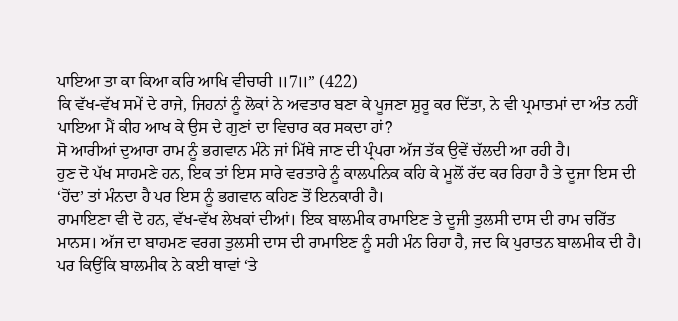ਪਾਇਆ ਤਾ ਕਾ ਕਿਆ ਕਰਿ ਆਖਿ ਵੀਚਾਰੀ ॥7॥” (422)
ਕਿ ਵੱਖ-ਵੱਖ ਸਮੇਂ ਦੇ ਰਾਜੇ, ਜਿਹਨਾਂ ਨੂੰ ਲੋਕਾਂ ਨੇ ਅਵਤਾਰ ਬਣਾ ਕੇ ਪੂਜਣਾ ਸ਼ੁਰੂ ਕਰ ਦਿੱਤਾ, ਨੇ ਵੀ ਪ੍ਰਮਾਤਮਾਂ ਦਾ ਅੰਤ ਨਹੀਂ ਪਾਇਆ ਮੈਂ ਕੀਹ ਆਖ ਕੇ ਉਸ ਦੇ ਗੁਣਾਂ ਦਾ ਵਿਚਾਰ ਕਰ ਸਕਦਾ ਹਾਂ?
ਸੋ ਆਰੀਆਂ ਦੁਆਰਾ ਰਾਮ ਨੂੰ ਭਗਵਾਨ ਮੰਨੇ ਜਾਂ ਮਿੱਥੇ ਜਾਣ ਦੀ ਪ੍ਰੰਪਰਾ ਅੱਜ ਤੱਕ ਉਵੇਂ ਚੱਲਦੀ ਆ ਰਹੀ ਹੈ।
ਹੁਣ ਦੋ ਪੱਖ ਸਾਹਮਣੇ ਹਨ, ਇਕ ਤਾਂ ਇਸ ਸਾਰੇ ਵਰਤਾਰੇ ਨੂੰ ਕਾਲਪਨਿਕ ਕਹਿ ਕੇ ਮੂਲੋਂ ਰੱਦ ਕਰ ਰਿਹਾ ਹੈ ਤੇ ਦੂਜਾ ਇਸ ਦੀ ‘ਹੋਂਦ’ ਤਾਂ ਮੰਨਦਾ ਹੈ ਪਰ ਇਸ ਨੂੰ ਭਗਵਾਨ ਕਹਿਣ ਤੋਂ ਇਨਕਾਰੀ ਹੈ।
ਰਾਮਾਇਣਾ ਵੀ ਦੋ ਹਨ, ਵੱਖ-ਵੱਖ ਲੇਖਕਾਂ ਦੀਆਂ। ਇਕ ਬਾਲਮੀਕ ਰਾਮਾਇਣ ਤੇ ਦੂਜੀ ਤੁਲਸੀ ਦਾਸ ਦੀ ਰਾਮ ਚਰਿੱਤ ਮਾਨਸ। ਅੱਜ ਦਾ ਬਾਹਮਣ ਵਰਗ ਤੁਲਸੀ ਦਾਸ ਦੀ ਰਾਮਾਇਣ ਨੂੰ ਸਹੀ ਮੰਨ ਰਿਹਾ ਹੈ, ਜਦ ਕਿ ਪੁਰਾਤਨ ਬਾਲਮੀਕ ਦੀ ਹੈ। ਪਰ ਕਿਉਂਕਿ ਬਾਲਮੀਕ ਨੇ ਕਈ ਥਾਵਾਂ ‘ਤੇ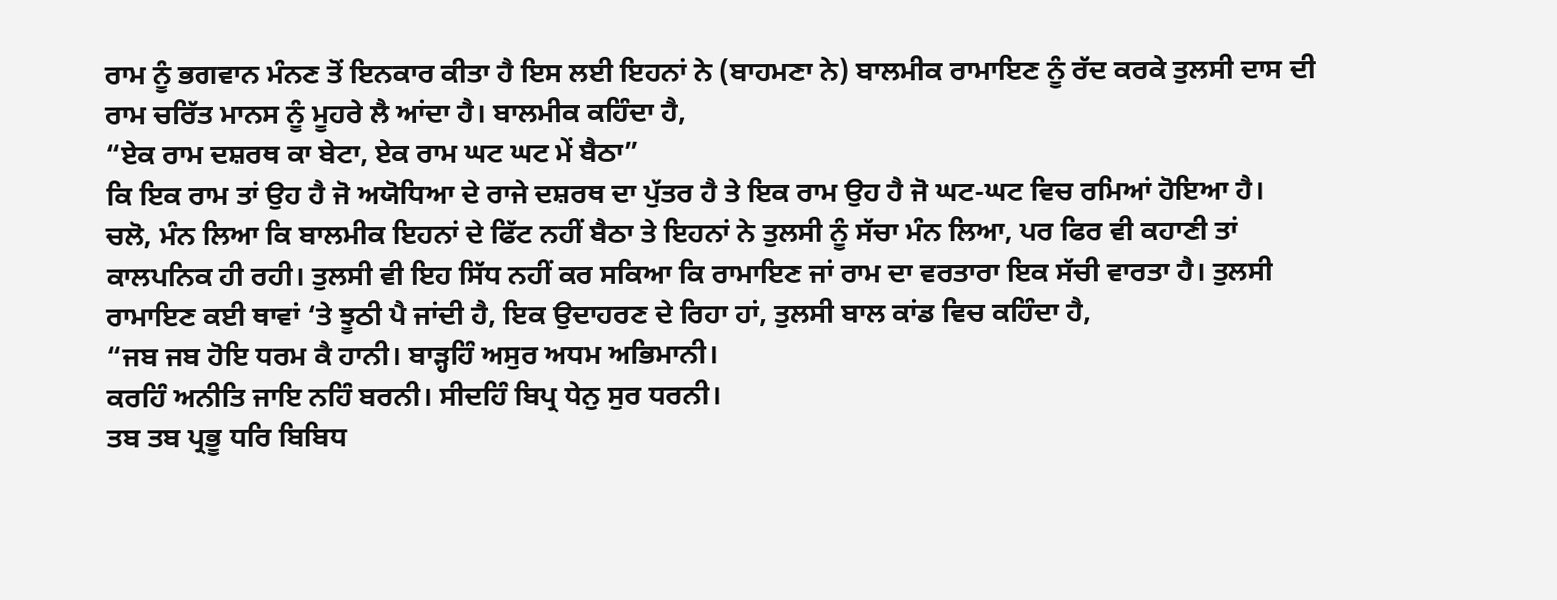ਰਾਮ ਨੂੰ ਭਗਵਾਨ ਮੰਨਣ ਤੋਂ ਇਨਕਾਰ ਕੀਤਾ ਹੈ ਇਸ ਲਈ ਇਹਨਾਂ ਨੇ (ਬਾਹਮਣਾ ਨੇ) ਬਾਲਮੀਕ ਰਾਮਾਇਣ ਨੂੰ ਰੱਦ ਕਰਕੇ ਤੁਲਸੀ ਦਾਸ ਦੀ ਰਾਮ ਚਰਿੱਤ ਮਾਨਸ ਨੂੰ ਮੂਹਰੇ ਲੈ ਆਂਦਾ ਹੈ। ਬਾਲਮੀਕ ਕਹਿੰਦਾ ਹੈ,
“ਏਕ ਰਾਮ ਦਸ਼ਰਥ ਕਾ ਬੇਟਾ, ਏਕ ਰਾਮ ਘਟ ਘਟ ਮੇਂ ਬੈਠਾ”
ਕਿ ਇਕ ਰਾਮ ਤਾਂ ਉਹ ਹੈ ਜੋ ਅਯੋਧਿਆ ਦੇ ਰਾਜੇ ਦਸ਼ਰਥ ਦਾ ਪੁੱਤਰ ਹੈ ਤੇ ਇਕ ਰਾਮ ਉਹ ਹੈ ਜੋ ਘਟ-ਘਟ ਵਿਚ ਰਮਿਆਂ ਹੋਇਆ ਹੈ।
ਚਲੋ, ਮੰਨ ਲਿਆ ਕਿ ਬਾਲਮੀਕ ਇਹਨਾਂ ਦੇ ਫਿੱਟ ਨਹੀਂ ਬੈਠਾ ਤੇ ਇਹਨਾਂ ਨੇ ਤੁਲਸੀ ਨੂੰ ਸੱਚਾ ਮੰਨ ਲਿਆ, ਪਰ ਫਿਰ ਵੀ ਕਹਾਣੀ ਤਾਂ ਕਾਲਪਨਿਕ ਹੀ ਰਹੀ। ਤੁਲਸੀ ਵੀ ਇਹ ਸਿੱਧ ਨਹੀਂ ਕਰ ਸਕਿਆ ਕਿ ਰਾਮਾਇਣ ਜਾਂ ਰਾਮ ਦਾ ਵਰਤਾਰਾ ਇਕ ਸੱਚੀ ਵਾਰਤਾ ਹੈ। ਤੁਲਸੀ ਰਾਮਾਇਣ ਕਈ ਥਾਵਾਂ ‘ਤੇ ਝੂਠੀ ਪੈ ਜਾਂਦੀ ਹੈ, ਇਕ ਉਦਾਹਰਣ ਦੇ ਰਿਹਾ ਹਾਂ, ਤੁਲਸੀ ਬਾਲ ਕਾਂਡ ਵਿਚ ਕਹਿੰਦਾ ਹੈ,
“ਜਬ ਜਬ ਹੋਇ ਧਰਮ ਕੈ ਹਾਨੀ। ਬਾੜ੍ਹਹਿੰ ਅਸੁਰ ਅਧਮ ਅਭਿਮਾਨੀ।
ਕਰਹਿੰ ਅਨੀਤਿ ਜਾਇ ਨਹਿੰ ਬਰਨੀ। ਸੀਦਹਿੰ ਬਿਪ੍ਰ ਧੇਨੁ ਸੁਰ ਧਰਨੀ।
ਤਬ ਤਬ ਪ੍ਰਭੂ ਧਰਿ ਬਿਬਿਧ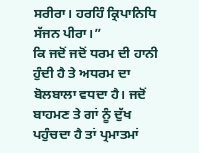ਸਰੀਰਾ। ਹਰਹਿੰ ਕ੍ਰਿਪਾਨਿਧਿ ਸੱਜਨ ਪੀਰਾ।”
ਕਿ ਜਦੋਂ ਜਦੋਂ ਧਰਮ ਦੀ ਹਾਨੀ ਹੁੰਦੀ ਹੈ ਤੇ ਅਧਰਮ ਦਾ ਬੋਲਬਾਲਾ ਵਧਦਾ ਹੈ। ਜਦੋਂ ਬਾਹਮਣ ਤੇ ਗਾਂ ਨੂੰ ਦੁੱਖ ਪਹੁੰਚਦਾ ਹੈ ਤਾਂ ਪ੍ਰਮਾਤਮਾਂ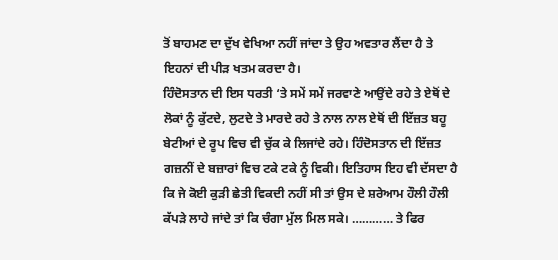ਤੋਂ ਬਾਹਮਣ ਦਾ ਦੁੱਖ ਵੇਖਿਆ ਨਹੀਂ ਜਾਂਦਾ ਤੇ ਉਹ ਅਵਤਾਰ ਲੈਂਦਾ ਹੈ ਤੇ ਇਹਨਾਂ ਦੀ ਪੀੜ ਖਤਮ ਕਰਦਾ ਹੈ।
ਹਿੰਦੋਸਤਾਨ ਦੀ ਇਸ ਧਰਤੀ ‘ਤੇ ਸਮੇਂ ਸਮੇਂ ਜਰਵਾਣੇ ਆਉਂਦੇ ਰਹੇ ਤੇ ਏਥੋਂ ਦੇ ਲੋਕਾਂ ਨੂੰ ਕੁੱਟਦੇ, ਲੁਟਦੇ ਤੇ ਮਾਰਦੇ ਰਹੇ ਤੇ ਨਾਲ ਨਾਲ ਏਥੋਂ ਦੀ ਇੱਜ਼ਤ ਬਹੂ ਬੇਟੀਆਂ ਦੇ ਰੂਪ ਵਿਚ ਵੀ ਚੁੱਕ ਕੇ ਲਿਜਾਂਦੇ ਰਹੇ। ਹਿੰਦੋਸਤਾਨ ਦੀ ਇੱਜ਼ਤ ਗਜ਼ਨੀਂ ਦੇ ਬਜ਼ਾਰਾਂ ਵਿਚ ਟਕੇ ਟਕੇ ਨੂੰ ਵਿਕੀ। ਇਤਿਹਾਸ ਇਹ ਵੀ ਦੱਸਦਾ ਹੈ ਕਿ ਜੇ ਕੋਈ ਕੁੜੀ ਛੇਤੀ ਵਿਕਦੀ ਨਹੀਂ ਸੀ ਤਾਂ ਉਸ ਦੇ ਸ਼ਰੇਆਮ ਹੌਲੀ ਹੌਲੀ ਕੱਪੜੇ ਲਾਹੇ ਜਾਂਦੇ ਤਾਂ ਕਿ ਚੰਗਾ ਮੁੱਲ ਮਿਲ ਸਕੇ। ………… ਤੇ ਫਿਰ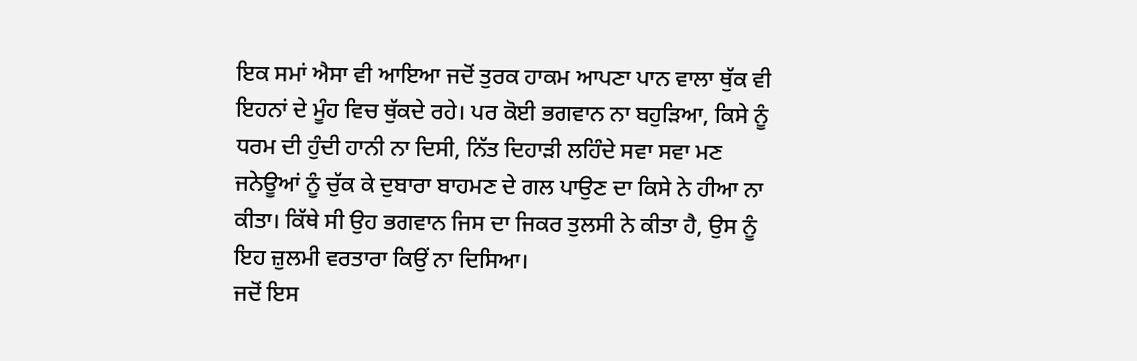ਇਕ ਸਮਾਂ ਐਸਾ ਵੀ ਆਇਆ ਜਦੋਂ ਤੁਰਕ ਹਾਕਮ ਆਪਣਾ ਪਾਨ ਵਾਲਾ ਥੁੱਕ ਵੀ ਇਹਨਾਂ ਦੇ ਮੂੰਹ ਵਿਚ ਥੁੱਕਦੇ ਰਹੇ। ਪਰ ਕੋਈ ਭਗਵਾਨ ਨਾ ਬਹੁੜਿਆ, ਕਿਸੇ ਨੂੰ ਧਰਮ ਦੀ ਹੁੰਦੀ ਹਾਨੀ ਨਾ ਦਿਸੀ, ਨਿੱਤ ਦਿਹਾੜੀ ਲਹਿੰਦੇ ਸਵਾ ਸਵਾ ਮਣ ਜਨੇਊਆਂ ਨੂੰ ਚੁੱਕ ਕੇ ਦੁਬਾਰਾ ਬਾਹਮਣ ਦੇ ਗਲ ਪਾਉਣ ਦਾ ਕਿਸੇ ਨੇ ਹੀਆ ਨਾ ਕੀਤਾ। ਕਿੱਥੇ ਸੀ ਉਹ ਭਗਵਾਨ ਜਿਸ ਦਾ ਜਿਕਰ ਤੁਲਸੀ ਨੇ ਕੀਤਾ ਹੈ, ਉਸ ਨੂੰ ਇਹ ਜ਼ੁਲਮੀ ਵਰਤਾਰਾ ਕਿਉਂ ਨਾ ਦਿਸਿਆ।
ਜਦੋਂ ਇਸ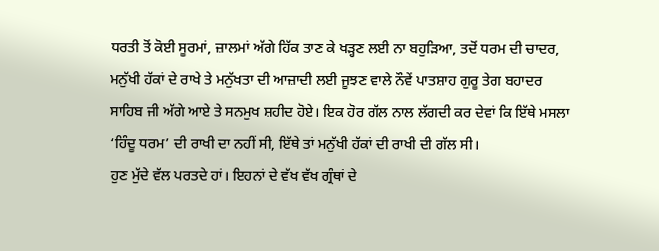ਧਰਤੀ ਤੋਂ ਕੋਈ ਸੂਰਮਾਂ, ਜ਼ਾਲਮਾਂ ਅੱਗੇ ਹਿੱਕ ਤਾਣ ਕੇ ਖੜ੍ਹਣ ਲਈ ਨਾ ਬਹੁੜਿਆ, ਤਦੋਂ ਧਰਮ ਦੀ ਚਾਦਰ, ਮਨੁੱਖੀ ਹੱਕਾਂ ਦੇ ਰਾਖੇ ਤੇ ਮਨੁੱਖਤਾ ਦੀ ਆਜ਼ਾਦੀ ਲਈ ਜੂਝਣ ਵਾਲੇ ਨੌਵੇਂ ਪਾਤਸ਼ਾਹ ਗੁਰੂ ਤੇਗ ਬਹਾਦਰ ਸਾਹਿਬ ਜੀ ਅੱਗੇ ਆਏ ਤੇ ਸਨਮੁਖ ਸ਼ਹੀਦ ਹੋਏ। ਇਕ ਹੋਰ ਗੱਲ ਨਾਲ ਲੱਗਦੀ ਕਰ ਦੇਵਾਂ ਕਿ ਇੱਥੇ ਮਸਲਾ ‘ਹਿੰਦੂ ਧਰਮ’ ਦੀ ਰਾਖੀ ਦਾ ਨਹੀਂ ਸੀ, ਇੱਥੇ ਤਾਂ ਮਨੁੱਖੀ ਹੱਕਾਂ ਦੀ ਰਾਖੀ ਦੀ ਗੱਲ ਸੀ।
ਹੁਣ ਮੁੱਦੇ ਵੱਲ ਪਰਤਦੇ ਹਾਂ। ਇਹਨਾਂ ਦੇ ਵੱਖ ਵੱਖ ਗ੍ਰੰਥਾਂ ਦੇ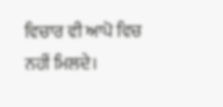ਵਿਚਾਰ ਵੀ ਆਪੋ ਵਿਚ ਨਹੀਂ ਮਿਲਦੇ।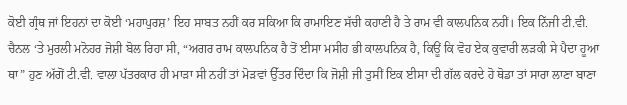ਕੋਈ ਗ੍ਰੰਥ ਜਾਂ ਇਹਨਾਂ ਦਾ ਕੋਈ ‘ਮਹਾਪੁਰਸ਼’ ਇਹ ਸਾਬਤ ਨਹੀਂ ਕਰ ਸਕਿਆ ਕਿ ਰਾਮਾਇਣ ਸੱਚੀ ਕਹਾਣੀ ਹੈ ਤੇ ਰਾਮ ਵੀ ਕਾਲਪਨਿਕ ਨਹੀਂ। ਇਕ ਨਿੱਜੀ ਟੀ.ਵੀ. ਚੈਨਲ ‘ਤੇ ਮੁਰਲੀ ਮਨੋਹਰ ਜੋਸ਼ੀ ਬੋਲ ਰਿਹਾ ਸੀ, “ਅਗਰ ਰਾਮ ਕਾਲਪਨਿਕ ਹੈ ਤੋਂ ਈਸਾ ਮਸੀਹ ਭੀ ਕਾਲਪਨਿਕ ਹੈ, ਕਿਊਂ ਕਿ ਵੋਹ ਏਕ ਕੁਵਾਰੀ ਲੜਕੀ ਸੇ ਪੈਦਾ ਹੂਆ ਥਾ” ਹੁਣ ਅੱਗੋਂ ਟੀ.ਵੀ. ਵਾਲਾ ਪੱਤਰਕਾਰ ਹੀ ਮਾੜਾ ਸੀ ਨਹੀਂ ਤਾਂ ਮੋੜਵਾਂ ਉੱਤਰ ਦਿੰਦਾ ਕਿ ਜੋਸ਼ੀ ਜੀ ਤੁਸੀਂ ਇਕ ਈਸਾ ਦੀ ਗੱਲ ਕਰਦੇ ਹੋ ਥੋਡਾ ਤਾਂ ਸਾਰਾ ਲਾਣਾ ਬਾਣਾ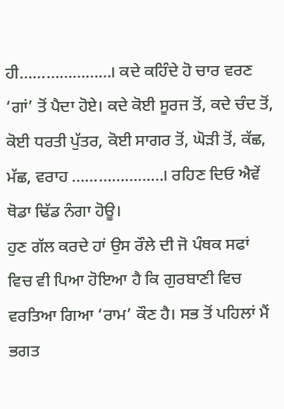ਹੀ…………………। ਕਦੇ ਕਹਿੰਦੇ ਹੋ ਚਾਰ ਵਰਣ ‘ਗਾਂ’ ਤੋਂ ਪੈਦਾ ਹੋਏ। ਕਦੇ ਕੋਈ ਸੂਰਜ ਤੋਂ, ਕਦੇ ਚੰਦ ਤੋਂ, ਕੋਈ ਧਰਤੀ ਪੁੱਤਰ, ਕੋਈ ਸਾਗਰ ਤੋਂ, ਘੋੜੀ ਤੋਂ, ਕੱਛ, ਮੱਛ, ਵਰਾਹ …………………। ਰਹਿਣ ਦਿਓ ਐਵੇਂ ਥੋਡਾ ਢਿੱਡ ਨੰਗਾ ਹੋਊ।
ਹੁਣ ਗੱਲ ਕਰਦੇ ਹਾਂ ਉਸ ਰੌਲੇ ਦੀ ਜੋ ਪੰਥਕ ਸਫਾਂ ਵਿਚ ਵੀ ਪਿਆ ਹੋਇਆ ਹੈ ਕਿ ਗੁਰਬਾਣੀ ਵਿਚ ਵਰਤਿਆ ਗਿਆ ‘ਰਾਮ’ ਕੌਣ ਹੈ। ਸਭ ਤੋਂ ਪਹਿਲਾਂ ਮੈਂ
ਭਗਤ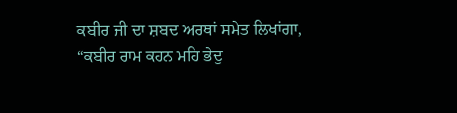ਕਬੀਰ ਜੀ ਦਾ ਸ਼ਬਦ ਅਰਥਾਂ ਸਮੇਤ ਲਿਖਾਂਗਾ,
“ਕਬੀਰ ਰਾਮ ਕਹਨ ਮਹਿ ਭੇਦੁ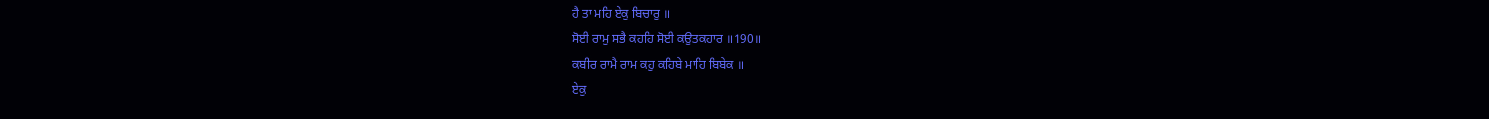ਹੈ ਤਾ ਮਹਿ ਏਕੁ ਬਿਚਾਰੁ ॥
ਸੋਈ ਰਾਮੁ ਸਭੈ ਕਹਹਿ ਸੋਈ ਕਉਤਕਹਾਰ ॥190॥
ਕਬੀਰ ਰਾਮੈ ਰਾਮ ਕਹੁ ਕਹਿਬੇ ਮਾਹਿ ਬਿਬੇਕ ॥
ਏਕੁ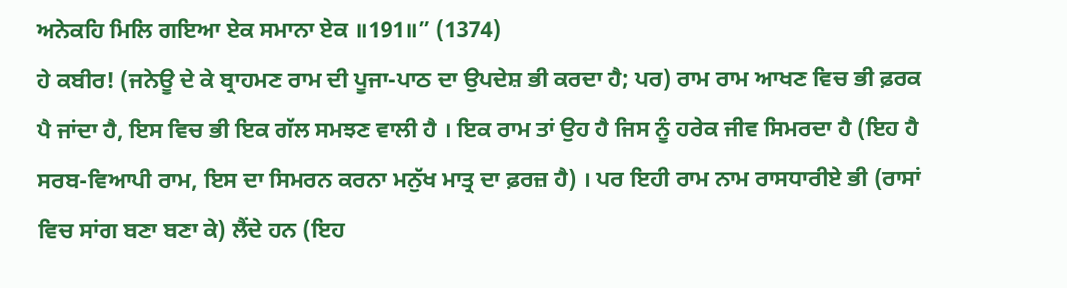ਅਨੇਕਹਿ ਮਿਲਿ ਗਇਆ ਏਕ ਸਮਾਨਾ ਏਕ ॥191॥” (1374)
ਹੇ ਕਬੀਰ! (ਜਨੇਊ ਦੇ ਕੇ ਬ੍ਰਾਹਮਣ ਰਾਮ ਦੀ ਪੂਜਾ-ਪਾਠ ਦਾ ਉਪਦੇਸ਼ ਭੀ ਕਰਦਾ ਹੈ; ਪਰ) ਰਾਮ ਰਾਮ ਆਖਣ ਵਿਚ ਭੀ ਫ਼ਰਕ ਪੈ ਜਾਂਦਾ ਹੈ, ਇਸ ਵਿਚ ਭੀ ਇਕ ਗੱਲ ਸਮਝਣ ਵਾਲੀ ਹੈ । ਇਕ ਰਾਮ ਤਾਂ ਉਹ ਹੈ ਜਿਸ ਨੂੰ ਹਰੇਕ ਜੀਵ ਸਿਮਰਦਾ ਹੈ (ਇਹ ਹੈ ਸਰਬ-ਵਿਆਪੀ ਰਾਮ, ਇਸ ਦਾ ਸਿਮਰਨ ਕਰਨਾ ਮਨੁੱਖ ਮਾਤ੍ਰ ਦਾ ਫ਼ਰਜ਼ ਹੈ) । ਪਰ ਇਹੀ ਰਾਮ ਨਾਮ ਰਾਸਧਾਰੀਏ ਭੀ (ਰਾਸਾਂ ਵਿਚ ਸਾਂਗ ਬਣਾ ਬਣਾ ਕੇ) ਲੈਂਦੇ ਹਨ (ਇਹ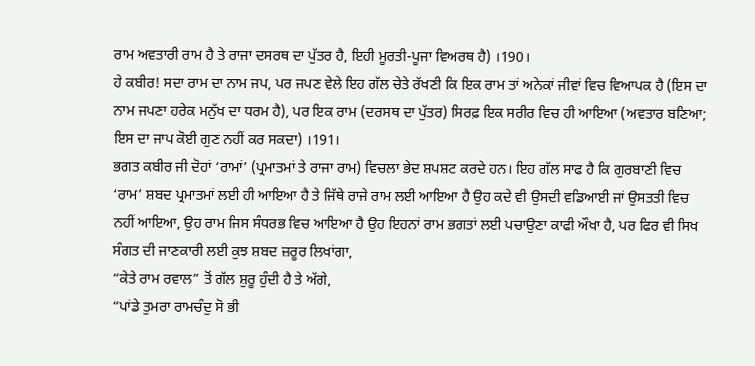ਰਾਮ ਅਵਤਾਰੀ ਰਾਮ ਹੈ ਤੇ ਰਾਜਾ ਦਸਰਥ ਦਾ ਪੁੱਤਰ ਹੈ, ਇਹੀ ਮੂਰਤੀ-ਪੂਜਾ ਵਿਅਰਥ ਹੈ) ।190।
ਹੇ ਕਬੀਰ! ਸਦਾ ਰਾਮ ਦਾ ਨਾਮ ਜਪ, ਪਰ ਜਪਣ ਵੇਲੇ ਇਹ ਗੱਲ ਚੇਤੇ ਰੱਖਣੀ ਕਿ ਇਕ ਰਾਮ ਤਾਂ ਅਨੇਕਾਂ ਜੀਵਾਂ ਵਿਚ ਵਿਆਪਕ ਹੈ (ਇਸ ਦਾ ਨਾਮ ਜਪਣਾ ਹਰੇਕ ਮਨੁੱਖ ਦਾ ਧਰਮ ਹੈ), ਪਰ ਇਕ ਰਾਮ (ਦਰਸਥ ਦਾ ਪੁੱਤਰ) ਸਿਰਫ਼ ਇਕ ਸਰੀਰ ਵਿਚ ਹੀ ਆਇਆ (ਅਵਤਾਰ ਬਣਿਆ; ਇਸ ਦਾ ਜਾਪ ਕੋਈ ਗੁਣ ਨਹੀਂ ਕਰ ਸਕਦਾ) ।191।
ਭਗਤ ਕਬੀਰ ਜੀ ਦੋਹਾਂ ‘ਰਾਮਾਂ’ (ਪ੍ਰਮਾਤਮਾਂ ਤੇ ਰਾਜਾ ਰਾਮ) ਵਿਚਲਾ ਭੇਦ ਸ਼ਪਸ਼ਟ ਕਰਦੇ ਹਨ। ਇਹ ਗੱਲ ਸਾਫ ਹੈ ਕਿ ਗੁਰਬਾਣੀ ਵਿਚ ‘ਰਾਮ’ ਸ਼ਬਦ ਪ੍ਰਮਾਤਮਾਂ ਲਈ ਹੀ ਆਇਆ ਹੈ ਤੇ ਜਿੱਥੇ ਰਾਜੇ ਰਾਮ ਲਈ ਆਇਆ ਹੈ ਉਹ ਕਦੇ ਵੀ ਉਸਦੀ ਵਡਿਆਈ ਜਾਂ ਉਸਤਤੀ ਵਿਚ ਨਹੀਂ ਆਇਆ, ਉਹ ਰਾਮ ਜਿਸ ਸੰਧਰਭ ਵਿਚ ਆਇਆ ਹੈ ਉਹ ਇਹਨਾਂ ਰਾਮ ਭਗਤਾਂ ਲਈ ਪਚਾਉਣਾ ਕਾਫੀ ਔਖਾ ਹੈ, ਪਰ ਫਿਰ ਵੀ ਸਿਖ ਸੰਗਤ ਦੀ ਜਾਣਕਾਰੀ ਲਈ ਕੁਝ ਸ਼ਬਦ ਜ਼ਰੂਰ ਲਿਖਾਂਗਾ,
“ਕੇਤੇ ਰਾਮ ਰਵਾਲ” ਤੋਂ ਗੱਲ ਸ਼ੁਰੂ ਹੁੰਦੀ ਹੈ ਤੇ ਅੱਗੇ,
“ਪਾਂਡੇ ਤੁਮਰਾ ਰਾਮਚੰਦੁ ਸੋ ਭੀ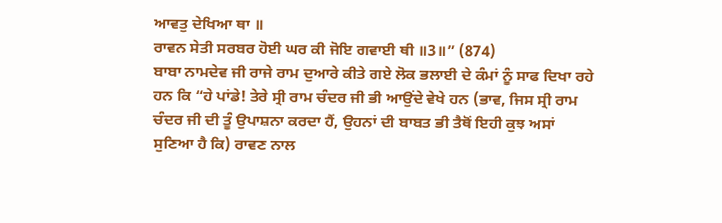ਆਵਤੁ ਦੇਖਿਆ ਥਾ ॥
ਰਾਵਨ ਸੇਤੀ ਸਰਬਰ ਹੋਈ ਘਰ ਕੀ ਜੋਇ ਗਵਾਈ ਥੀ ॥3॥” (874)
ਬਾਬਾ ਨਾਮਦੇਵ ਜੀ ਰਾਜੇ ਰਾਮ ਦੁਆਰੇ ਕੀਤੇ ਗਏ ਲੋਕ ਭਲਾਈ ਦੇ ਕੰਮਾਂ ਨੂੰ ਸਾਫ ਦਿਖਾ ਰਹੇ ਹਨ ਕਿ “ਹੇ ਪਾਂਡੇ! ਤੇਰੇ ਸ੍ਰੀ ਰਾਮ ਚੰਦਰ ਜੀ ਭੀ ਆਉਂਦੇ ਵੇਖੇ ਹਨ (ਭਾਵ, ਜਿਸ ਸ੍ਰੀ ਰਾਮ ਚੰਦਰ ਜੀ ਦੀ ਤੂੰ ਉਪਾਸ਼ਨਾ ਕਰਦਾ ਹੈਂ, ਉਹਨਾਂ ਦੀ ਬਾਬਤ ਭੀ ਤੈਥੋਂ ਇਹੀ ਕੁਝ ਅਸਾਂ ਸੁਣਿਆ ਹੈ ਕਿ) ਰਾਵਣ ਨਾਲ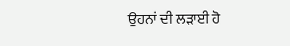ਉਹਨਾਂ ਦੀ ਲੜਾਈ ਹੋ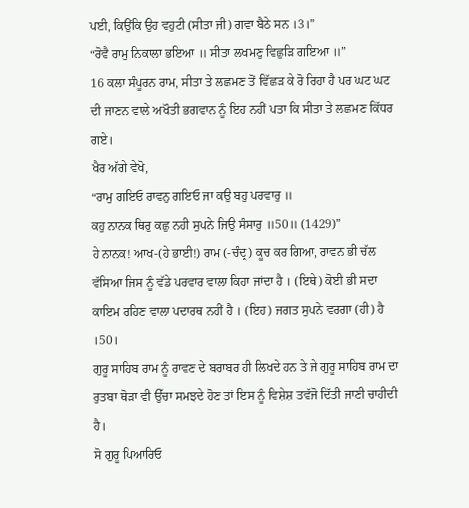ਪਈ, ਕਿਉਂਕਿ ਉਹ ਵਹੁਟੀ (ਸੀਤਾ ਜੀ) ਗਵਾ ਬੈਠੇ ਸਨ ।3।”
“ਰੋਵੈ ਰਾਮੁ ਨਿਕਾਲਾ ਭਇਆ ॥ ਸੀਤਾ ਲਖਮਣੁ ਵਿਛੁੜਿ ਗਇਆ ॥”
16 ਕਲਾ ਸੰਪੂਰਨ ਰਾਮ, ਸੀਤਾ ਤੇ ਲਛਮਣ ਤੋਂ ਵਿੱਛੜ ਕੇ ਰੋ ਰਿਹਾ ਹੈ ਪਰ ਘਟ ਘਟ ਦੀ ਜਾਣਨ ਵਾਲੇ ਅਖੌਤੀ ਭਗਵਾਨ ਨੂੰ ਇਹ ਨਹੀਂ ਪਤਾ ਕਿ ਸੀਤਾ ਤੇ ਲਛਮਣ ਕਿੱਧਰ ਗਏ।
ਖੈਰ ਅੱਗੇ ਵੇਖੋ,
“ਰਾਮੁ ਗਇਓ ਰਾਵਨੁ ਗਇਓ ਜਾ ਕਉ ਬਹੁ ਪਰਵਾਰੁ ॥
ਕਹੁ ਨਾਨਕ ਥਿਰੁ ਕਛੁ ਨਹੀ ਸੁਪਨੇ ਜਿਉ ਸੰਸਾਰੁ ॥50॥ (1429)”
ਹੇ ਨਾਨਕ! ਆਖ-(ਹੇ ਭਾਈ!) ਰਾਮ (-ਚੰਦ੍ਰ) ਕੂਚ ਕਰ ਗਿਆ, ਰਾਵਨ ਭੀ ਚੱਲ ਵੱਸਿਆ ਜਿਸ ਨੂੰ ਵੱਡੇ ਪਰਵਾਰ ਵਾਲਾ ਕਿਹਾ ਜਾਂਦਾ ਹੈ । (ਇਥੇ) ਕੋਈ ਭੀ ਸਦਾ ਕਾਇਮ ਰਹਿਣ ਵਾਲਾ ਪਦਾਰਥ ਨਹੀਂ ਹੈ । (ਇਹ) ਜਗਤ ਸੁਪਨੇ ਵਰਗਾ (ਹੀ) ਹੈ ।50।
ਗੁਰੂ ਸਾਹਿਬ ਰਾਮ ਨੂੰ ਰਾਵਣ ਦੇ ਬਰਾਬਰ ਹੀ ਲਿਖਦੇ ਹਨ ਤੇ ਜੇ ਗੁਰੂ ਸਾਹਿਬ ਰਾਮ ਦਾ ਰੁਤਬਾ ਥੋੜਾ ਵੀ ਉੱਚਾ ਸਮਝਦੇ ਹੋਣ ਤਾਂ ਇਸ ਨੂੰ ਵਿਸ਼ੇਸ਼ ਤਵੱਜੋ ਦਿੱਤੀ ਜਾਣੀ ਚਾਹੀਦੀ ਹੈ।
ਸੋ ਗੁਰੂ ਪਿਆਰਿਓ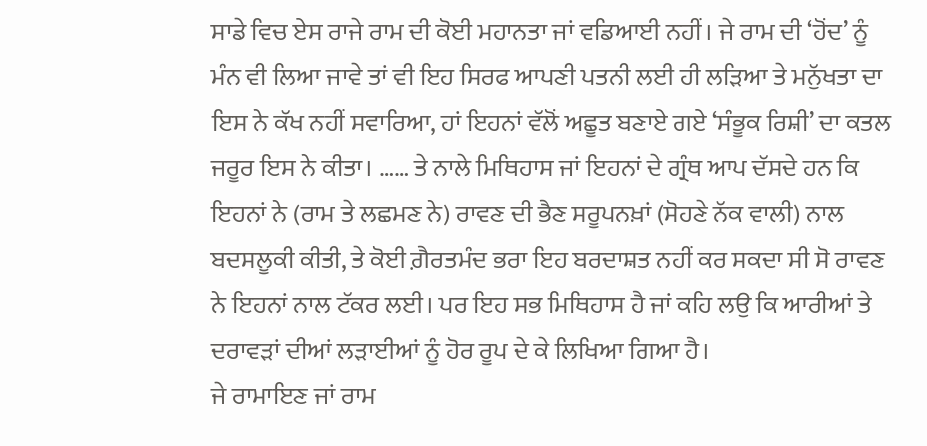ਸਾਡੇ ਵਿਚ ਏਸ ਰਾਜੇ ਰਾਮ ਦੀ ਕੋਈ ਮਹਾਨਤਾ ਜਾਂ ਵਡਿਆਈ ਨਹੀਂ। ਜੇ ਰਾਮ ਦੀ ‘ਹੋਂਦ’ ਨੂੰ ਮੰਨ ਵੀ ਲਿਆ ਜਾਵੇ ਤਾਂ ਵੀ ਇਹ ਸਿਰਫ ਆਪਣੀ ਪਤਨੀ ਲਈ ਹੀ ਲੜਿਆ ਤੇ ਮਨੁੱਖਤਾ ਦਾ ਇਸ ਨੇ ਕੱਖ ਨਹੀਂ ਸਵਾਰਿਆ, ਹਾਂ ਇਹਨਾਂ ਵੱਲੋਂ ਅਛੂਤ ਬਣਾਏ ਗਏ ‘ਸੰਭੂਕ ਰਿਸ਼ੀ’ ਦਾ ਕਤਲ ਜਰੂਰ ਇਸ ਨੇ ਕੀਤਾ। …… ਤੇ ਨਾਲੇ ਮਿਥਿਹਾਸ ਜਾਂ ਇਹਨਾਂ ਦੇ ਗ੍ਰੰਥ ਆਪ ਦੱਸਦੇ ਹਨ ਕਿ ਇਹਨਾਂ ਨੇ (ਰਾਮ ਤੇ ਲਛਮਣ ਨੇ) ਰਾਵਣ ਦੀ ਭੈਣ ਸਰੂਪਨਖ਼ਾਂ (ਸੋਹਣੇ ਨੱਕ ਵਾਲੀ) ਨਾਲ ਬਦਸਲੂਕੀ ਕੀਤੀ, ਤੇ ਕੋਈ ਗ਼ੈਰਤਮੰਦ ਭਰਾ ਇਹ ਬਰਦਾਸ਼ਤ ਨਹੀਂ ਕਰ ਸਕਦਾ ਸੀ ਸੋ ਰਾਵਣ ਨੇ ਇਹਨਾਂ ਨਾਲ ਟੱਕਰ ਲਈ। ਪਰ ਇਹ ਸਭ ਮਿਥਿਹਾਸ ਹੈ ਜਾਂ ਕਹਿ ਲਉ ਕਿ ਆਰੀਆਂ ਤੇ ਦਰਾਵੜਾਂ ਦੀਆਂ ਲੜਾਈਆਂ ਨੂੰ ਹੋਰ ਰੂਪ ਦੇ ਕੇ ਲਿਖਿਆ ਗਿਆ ਹੈ।
ਜੇ ਰਾਮਾਇਣ ਜਾਂ ਰਾਮ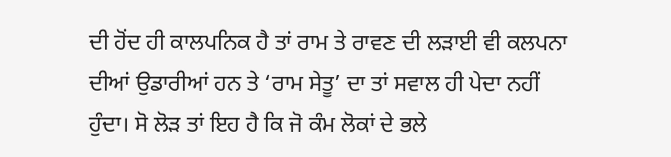ਦੀ ਹੋਂਦ ਹੀ ਕਾਲਪਨਿਕ ਹੈ ਤਾਂ ਰਾਮ ਤੇ ਰਾਵਣ ਦੀ ਲੜਾਈ ਵੀ ਕਲਪਨਾ ਦੀਆਂ ਉਡਾਰੀਆਂ ਹਨ ਤੇ ‘ਰਾਮ ਸੇਤੂ’ ਦਾ ਤਾਂ ਸਵਾਲ ਹੀ ਪੇਦਾ ਨਹੀਂ ਹੁੰਦਾ। ਸੋ ਲੋੜ ਤਾਂ ਇਹ ਹੈ ਕਿ ਜੋ ਕੰਮ ਲੋਕਾਂ ਦੇ ਭਲੇ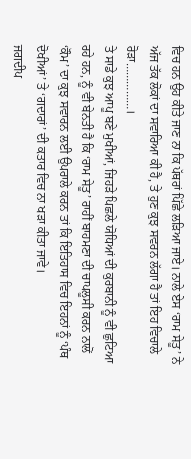ਵਿਚ ਹਨ ਉਹ ਕੀਤੇ ਜਾਣ ਨਾ ਕਿ ਪੱਥਰਾਂ ਪਿੱਛੇ ਲੜਿਆ ਜਾਏ। ਨਾਲੇ ਏਸ ‘ਰਾਮ ਸੇਤੂ’ ਨੇ ਅੱਜ ਤੱਕ ਲੋਕਾਂ ਦਾ ਸਵਾਰਿਆ ਕੀ ਹੈ, ਤੇ ਹੁਣ ਕੁਝ ਸਵਰਨ ਲੱਗਾ ਹੈ ਤਾਂ ਇਹ ਵਿਚਾਲੇ ਰੋੜਾ……………।
ਤੇ ਸਾਡੇ ਕੁਝ ਆਪੂ ਬਣੇ ਮੁਖੀਆਂ, ਜਿਹੜੇ ਪਿਛਲੇ ਯੋਧਿਆਂ ਦੀ ਕੁਰਬਾਨੀ ਨੂੰ ਵੀ ਛੁਟਿਆ ਰਹੇ ਹਨ, ਨੂੰ ਵੀ ਬੇਨਤੀ ਹੈ ਕਿ ‘ਰਾਮ ਸੇਤੂ’ ਰਾਹੀਂ ਬਾਹਮਣਾ ਦੀ ਚਾਪਲੂਸੀ ਕਰਨ ਨਾਲੋਂ ‘ਕੌਮ’ ਦਾ ਕੁਝ ਸਵਾਰਨ ਲਈ ਉਪਰਾਲੇ ਕਰਨ ਤਾਂ ਕਿ ਇਤਿਹਾਸ ਵਿਚ ਇਹਨਾਂ ਨੂੰ ‘ਪੰਥ ਦੋਖੀਆਂ’ ਤੇ ‘ਗਦਾਰਾਂ’ ਦੀ ਕਤਾਰ ਵਿਚ ਨਾ ਖੜਾ ਕੀਤਾ ਜਾਵੇ।
ਜਗਦੀਪ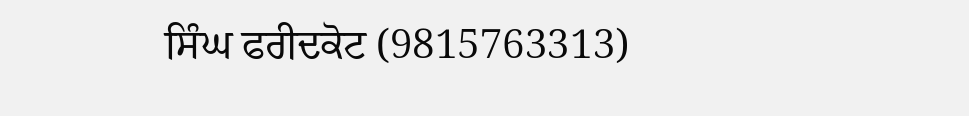ਸਿੰਘ ਫਰੀਦਕੋਟ (9815763313)